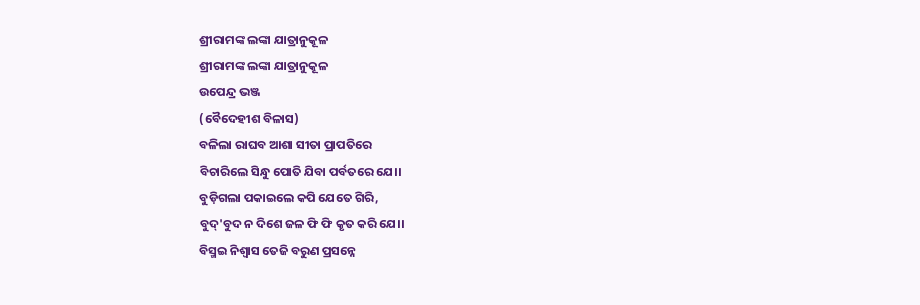ଶ୍ରୀରାମଙ୍କ ଲଙ୍କା ଯାତ୍ରାନୁକୂଳ
ଶ୍ରୀରାମଙ୍କ ଲଙ୍କା ଯାତ୍ରାନୁକୂଳ
ଉପେନ୍ଦ୍ର ଭଞ୍ଜ
(ବୈଦେହୀଶ ବିଳାସ)
ବଳିଲା ରାଘବ ଆଶା ସୀତା ପ୍ରାପତିରେ
ବିଚାରିଲେ ସିନ୍ଧୁ ପୋତି ଯିବା ପର୍ବତରେ ଯେ।।
ବୁଡ଼ିଗଲା ପକାଇଲେ କପି ଯେତେ ଗିରି,
ବୁଦ୍'ବୁଦ ନ ଦିଶେ ଜଳ ଫି ଫି କୃତ କରି ଯେ।।
ବିସ୍ମଇ ନିଶ୍ୱାସ ତେଜି ବରୁଣ ପ୍ରସନ୍ନେ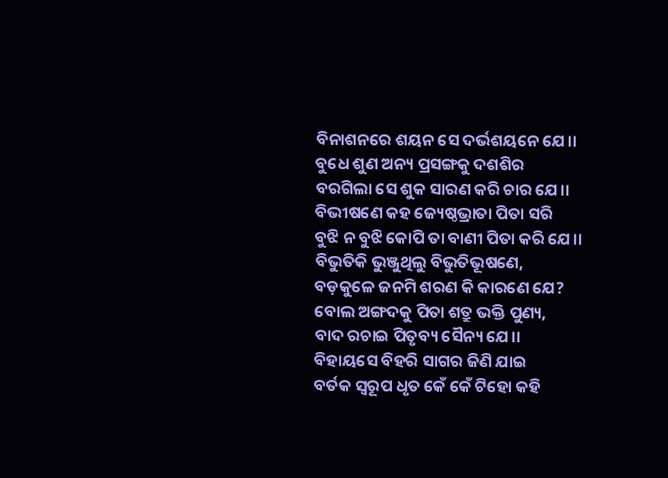ବିନାଶନରେ ଶୟନ ସେ ଦର୍ଭଶୟନେ ଯେ।।
ବୁଧେ ଶୁଣ ଅନ୍ୟ ପ୍ରସଙ୍ଗକୁ ଦଶଶିର
ବରଗିଲା ସେ ଶୁକ ସାରଣ କରି ଚାର ଯେ।।
ବିଭୀଷଣେ କହ ଜ୍ୟେଷ୍ଠଭ୍ରାତା ପିତା ସରି
ବୁଝି ନ ବୁଝି କୋପି ତା ବାଣୀ ପିତା କରି ଯେ।।
ବିଭୁତିକି ଭୁଞ୍ଜୁଥିଲୁ ବିଭୁତିଭୂଷଣେ,
ବଡ଼କୁଳେ ଜନମି ଶରଣ କି କାରଣେ ଯେ?
ବୋଲ ଅଙ୍ଗଦକୁ ପିତା ଶତ୍ରୁ ଭକ୍ତି ପୁଣ୍ୟ,
ବାଦ ରଚାଇ ପିତୃବ୍ୟ ସୈନ୍ୟ ଯେ।।
ବିହାୟସେ ବିହରି ସାଗର ଜିଣି ଯାଇ
ବର୍ତକ ସ୍ୱରୂପ ଧୃତ କେଁ କେଁ ଟିହୋ କହି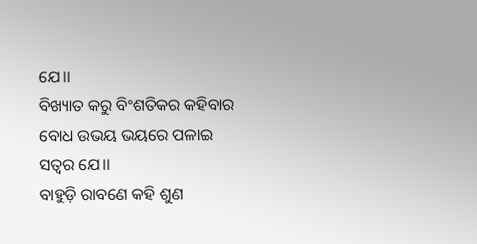ଯେ।।
ବିଖ୍ୟାତ କରୁ ବିଂଶତିକର କହିବାର
ବୋଧ ଉଭୟ ଭୟରେ ପଳାଇ ସତ୍ୱର ଯେ।।
ବାହୁଡ଼ି ରାବଣେ କହି ଶୁଣ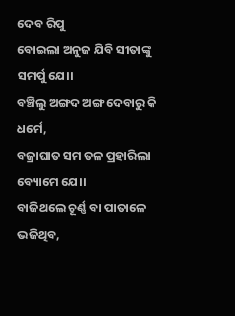ଦେବ ରିପୁ
ବୋଇଲା ଅନୁଜ ଯିବି ସୀତାଙ୍କୁ ସମର୍ପୁ ଯେ।।
ବଞ୍ଚିଲୁ ଅଙ୍ଗଦ ଅଙ୍ଗ ଦେବାରୁ କି ଧର୍ମେ,
ବଜ୍ରାଘାତ ସମ ତଳ ପ୍ରହାରିଲା ବ୍ୟୋମେ ଯେ।।
ବାଜିଥଲେ ଚୂର୍ଣ୍ଣ ବା ପାତାଳେ ଭଜିଥିବ,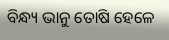ବିନ୍ଧ୍ୟ ଭାନୁ ତୋଷି ହେଳେ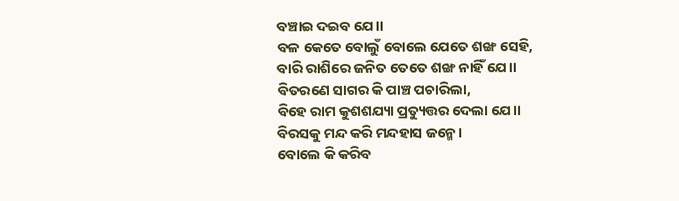ବଞ୍ଚାଇ ଦଇବ ଯେ।।
ବଳ କେତେ ବୋଲୁଁ ବୋଲେ ଯେତେ ଶଙ୍ଖ ସେହି,
ବାରି ରାଶିରେ ଜନିତ ତେତେ ଶଙ୍ଖ ନାହିଁ ଯେ।।
ବିତରଣେ ସାଗର କି ପାଞ୍ଚ ପଚାରିଲା,
ବିହେ ରାମ କୁଶଶଯ୍ୟା ପ୍ରତ୍ୟୁତ୍ତର ଦେଲା ଯେ।।
ବିରସକୁ ମନ୍ଦ କରି ମନ୍ଦହାସ ଜନ୍ମେ।
ବୋଲେ କି କରିବ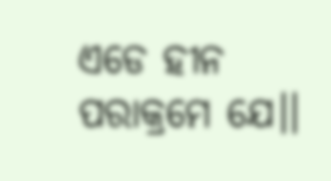ଏଡେ ହୀନ ପରାକ୍ରମେ ଯେ।।